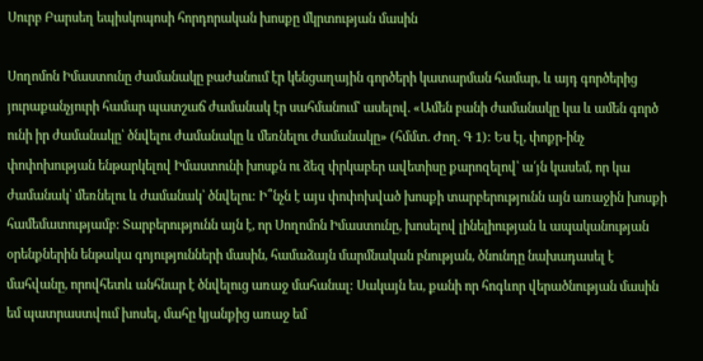Սուրբ Բարսեղ եպիսկոպոսի հորդորական խոսքը մկրտության մասին

Սողոմոն Իմաստունը ժամանակը բաժանում էր կենցաղային գործերի կատարման համար, և այդ գործերից յուրաքանչյուրի համար պատշաճ ժամանակ էր սահմանում՝ ասելով. «Ամեն բանի ժամանակը կա և ամեն գործ ունի իր ժամանակը՝ ծնվելու ժամանակը և մեռնելու ժամանակը» (հմմտ. Ժող. Գ 1): Ես էլ, փոքր-ինչ փոփոխության ենթարկելով Իմաստունի խոսքն ու ձեզ փրկաբեր ավետիսը քարոզելով՝ ա՛յն կասեմ, որ կա ժամանակ՝ մեռնելու և ժամանակ՝ ծնվելու: Ի՞նչն է այս փոփոխված խոսքի տարբերությունն այն առաջին խոսքի համեմատությամբ: Տարբերությունն այն է, որ Սողոմոն Իմաստունը, խոսելով լինելիության և ապականության օրենքներին ենթակա գոյությունների մասին, համաձայն մարմնական բնության, ծնունդը նախադասել է մահվանը, որովհետև անհնար է ծնվելուց առաջ մահանալ: Սակայն ես, քանի որ հոգևոր վերածնության մասին եմ պատրաստվում խոսել, մահը կյանքից առաջ եմ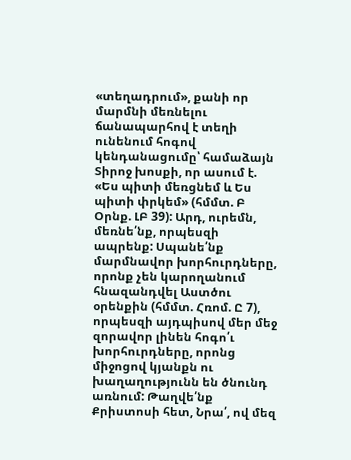«տեղադրում», քանի որ մարմնի մեռնելու ճանապարհով է տեղի ունենում հոգով կենդանացումը՝ համաձայն Տիրոջ խոսքի, որ ասում է. «Ես պիտի մեռցնեմ և Ես պիտի փրկեմ» (հմմտ. Բ Օրնք. ԼԲ 39): Արդ, ուրեմն, մեռնե՛նք, որպեսզի ապրենք: Սպանե՛նք մարմնավոր խորհուրդները, որոնք չեն կարողանում հնազանդվել Աստծու օրենքին (հմմտ. Հռոմ. Ը 7), որպեսզի այդպիսով մեր մեջ զորավոր լինեն հոգո՛ւ խորհուրդները, որոնց միջոցով կյանքն ու խաղաղությունն են ծնունդ առնում: Թաղվե՛նք Քրիստոսի հետ, Նրա՛, ով մեզ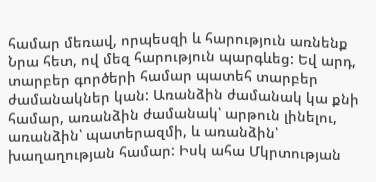համար մեռավ, որպեսզի և հարություն առնենք Նրա հետ, ով մեզ հարություն պարգևեց: Եվ արդ, տարբեր գործերի համար պատեհ տարբեր ժամանակներ կան: Առանձին ժամանակ կա քնի համար, առանձին ժամանակ՝ արթուն լինելու, առանձին՝ պատերազմի, և առանձին՝ խաղաղության համար: Իսկ ահա Մկրտության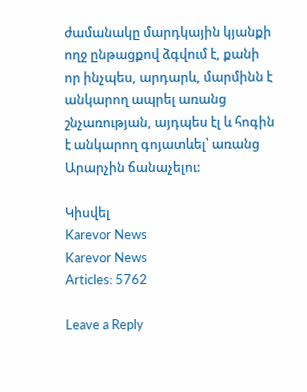ժամանակը մարդկային կյանքի ողջ ընթացքով ձգվում է, քանի որ ինչպես, արդարև, մարմինն է անկարող ապրել առանց շնչառության, այդպես էլ և հոգին է անկարող գոյատևել՝ առանց Արարչին ճանաչելու:

Կիսվել
Karevor News
Karevor News
Articles: 5762

Leave a Reply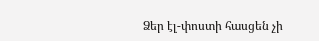Ձեր էլ-փոստի հասցեն չի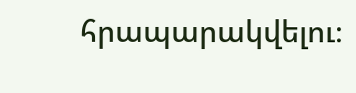հրապարակվելու։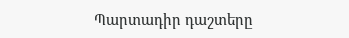Պարտադիր դաշտերը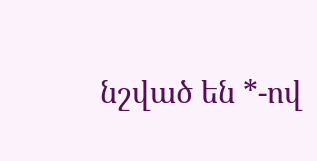նշված են *-ով